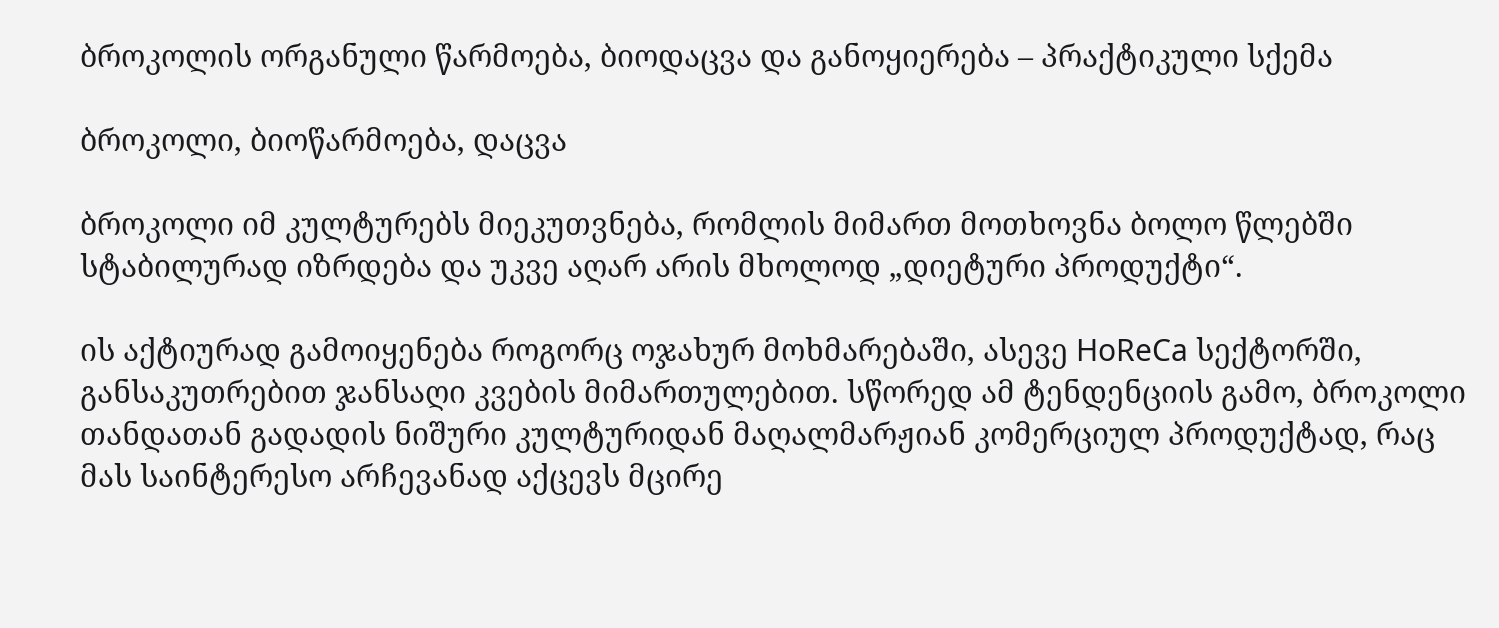ბროკოლის ორგანული წარმოება, ბიოდაცვა და განოყიერება – პრაქტიკული სქემა

ბროკოლი, ბიოწარმოება, დაცვა

ბროკოლი იმ კულტურებს მიეკუთვნება, რომლის მიმართ მოთხოვნა ბოლო წლებში სტაბილურად იზრდება და უკვე აღარ არის მხოლოდ „დიეტური პროდუქტი“.

ის აქტიურად გამოიყენება როგორც ოჯახურ მოხმარებაში, ასევე HoReCa სექტორში, განსაკუთრებით ჯანსაღი კვების მიმართულებით. სწორედ ამ ტენდენციის გამო, ბროკოლი თანდათან გადადის ნიშური კულტურიდან მაღალმარჟიან კომერციულ პროდუქტად, რაც მას საინტერესო არჩევანად აქცევს მცირე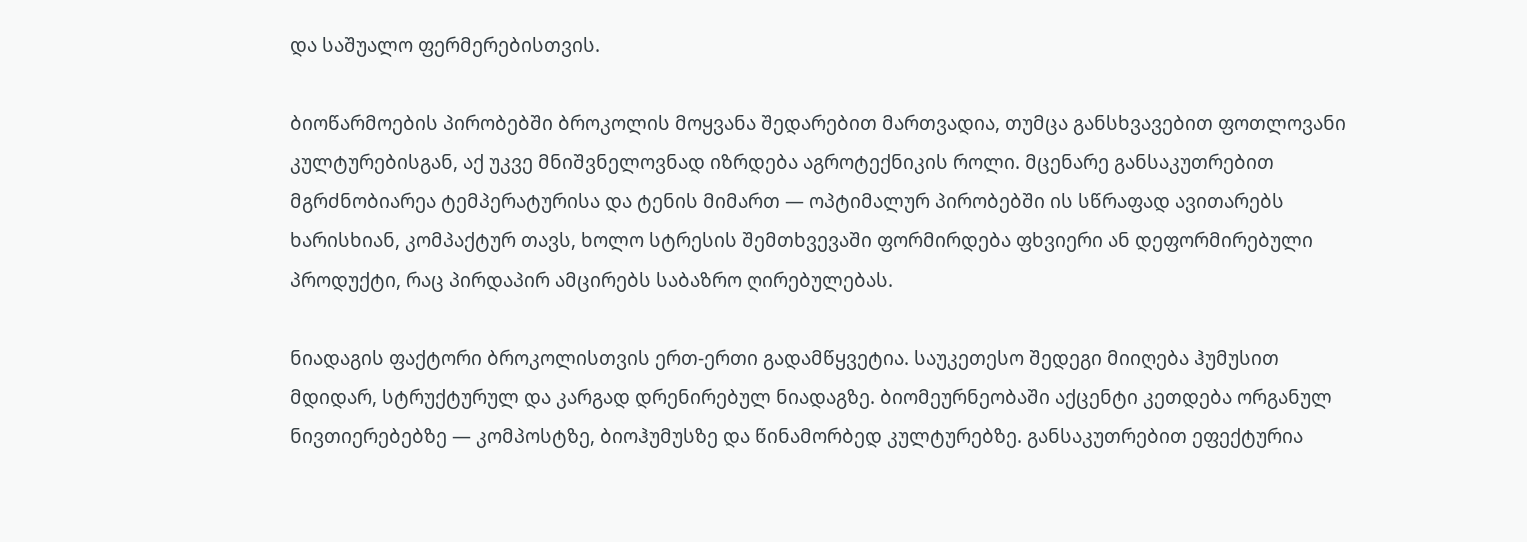და საშუალო ფერმერებისთვის.

ბიოწარმოების პირობებში ბროკოლის მოყვანა შედარებით მართვადია, თუმცა განსხვავებით ფოთლოვანი კულტურებისგან, აქ უკვე მნიშვნელოვნად იზრდება აგროტექნიკის როლი. მცენარე განსაკუთრებით მგრძნობიარეა ტემპერატურისა და ტენის მიმართ — ოპტიმალურ პირობებში ის სწრაფად ავითარებს ხარისხიან, კომპაქტურ თავს, ხოლო სტრესის შემთხვევაში ფორმირდება ფხვიერი ან დეფორმირებული პროდუქტი, რაც პირდაპირ ამცირებს საბაზრო ღირებულებას.

ნიადაგის ფაქტორი ბროკოლისთვის ერთ-ერთი გადამწყვეტია. საუკეთესო შედეგი მიიღება ჰუმუსით მდიდარ, სტრუქტურულ და კარგად დრენირებულ ნიადაგზე. ბიომეურნეობაში აქცენტი კეთდება ორგანულ ნივთიერებებზე — კომპოსტზე, ბიოჰუმუსზე და წინამორბედ კულტურებზე. განსაკუთრებით ეფექტურია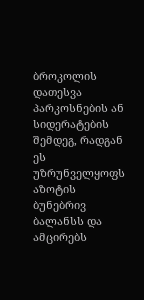ბროკოლის დათესვა პარკოსნების ან სიდერატების შემდეგ, რადგან ეს უზრუნველყოფს აზოტის ბუნებრივ ბალანსს და ამცირებს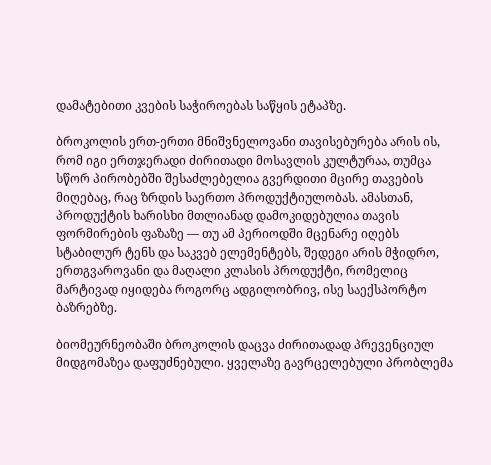დამატებითი კვების საჭიროებას საწყის ეტაპზე.

ბროკოლის ერთ-ერთი მნიშვნელოვანი თავისებურება არის ის, რომ იგი ერთჯერადი ძირითადი მოსავლის კულტურაა, თუმცა სწორ პირობებში შესაძლებელია გვერდითი მცირე თავების მიღებაც, რაც ზრდის საერთო პროდუქტიულობას. ამასთან, პროდუქტის ხარისხი მთლიანად დამოკიდებულია თავის ფორმირების ფაზაზე — თუ ამ პერიოდში მცენარე იღებს სტაბილურ ტენს და საკვებ ელემენტებს, შედეგი არის მჭიდრო, ერთგვაროვანი და მაღალი კლასის პროდუქტი, რომელიც მარტივად იყიდება როგორც ადგილობრივ, ისე საექსპორტო ბაზრებზე.

ბიომეურნეობაში ბროკოლის დაცვა ძირითადად პრევენციულ მიდგომაზეა დაფუძნებული. ყველაზე გავრცელებული პრობლემა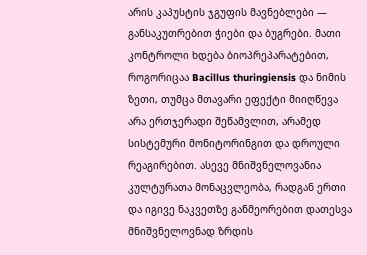არის კაპუსტის ჯგუფის მავნებლები — განსაკუთრებით ჭიები და ბუგრები. მათი კონტროლი ხდება ბიოპრეპარატებით, როგორიცაა Bacillus thuringiensis და ნიმის ზეთი, თუმცა მთავარი ეფექტი მიიღწევა არა ერთჯერადი შეწამვლით, არამედ სისტემური მონიტორინგით და დროული რეაგირებით. ასევე მნიშვნელოვანია კულტურათა მონაცვლეობა, რადგან ერთი და იგივე ნაკვეთზე განმეორებით დათესვა მნიშვნელოვნად ზრდის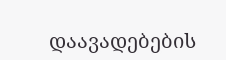დაავადებების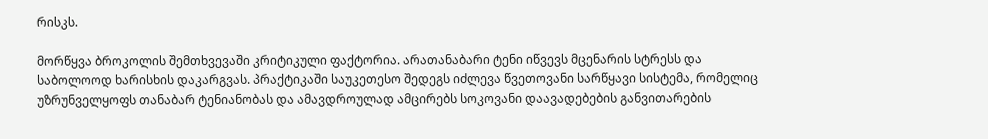რისკს.

მორწყვა ბროკოლის შემთხვევაში კრიტიკული ფაქტორია. არათანაბარი ტენი იწვევს მცენარის სტრესს და საბოლოოდ ხარისხის დაკარგვას. პრაქტიკაში საუკეთესო შედეგს იძლევა წვეთოვანი სარწყავი სისტემა, რომელიც უზრუნველყოფს თანაბარ ტენიანობას და ამავდროულად ამცირებს სოკოვანი დაავადებების განვითარების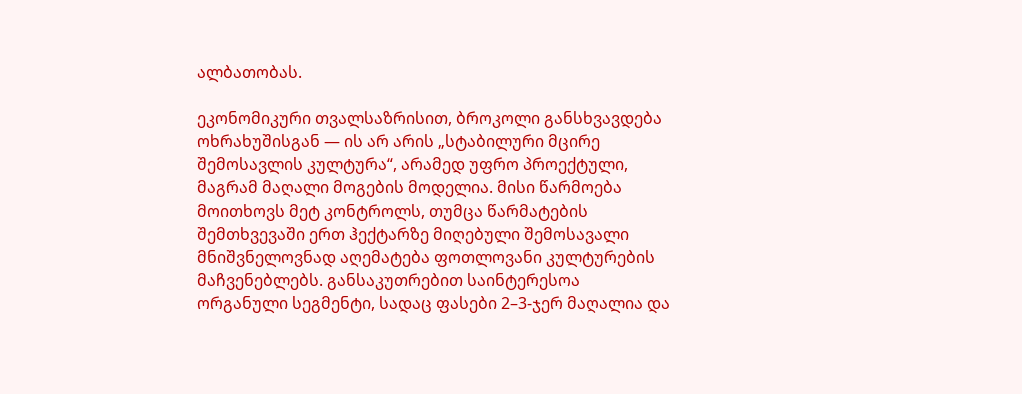ალბათობას.

ეკონომიკური თვალსაზრისით, ბროკოლი განსხვავდება ოხრახუშისგან — ის არ არის „სტაბილური მცირე შემოსავლის კულტურა“, არამედ უფრო პროექტული, მაგრამ მაღალი მოგების მოდელია. მისი წარმოება მოითხოვს მეტ კონტროლს, თუმცა წარმატების შემთხვევაში ერთ ჰექტარზე მიღებული შემოსავალი მნიშვნელოვნად აღემატება ფოთლოვანი კულტურების მაჩვენებლებს. განსაკუთრებით საინტერესოა ორგანული სეგმენტი, სადაც ფასები 2–3-ჯერ მაღალია და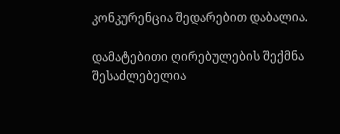კონკურენცია შედარებით დაბალია.

დამატებითი ღირებულების შექმნა შესაძლებელია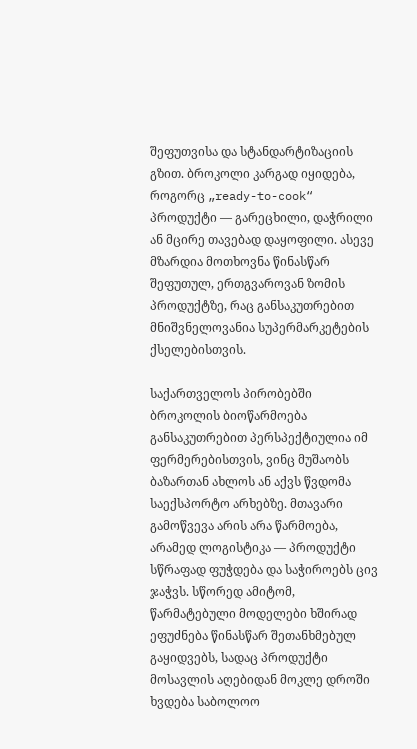შეფუთვისა და სტანდარტიზაციის გზით. ბროკოლი კარგად იყიდება, როგორც „ready-to-cook“ პროდუქტი — გარეცხილი, დაჭრილი ან მცირე თავებად დაყოფილი. ასევე მზარდია მოთხოვნა წინასწარ შეფუთულ, ერთგვაროვან ზომის პროდუქტზე, რაც განსაკუთრებით მნიშვნელოვანია სუპერმარკეტების ქსელებისთვის.

საქართველოს პირობებში ბროკოლის ბიოწარმოება განსაკუთრებით პერსპექტიულია იმ ფერმერებისთვის, ვინც მუშაობს ბაზართან ახლოს ან აქვს წვდომა საექსპორტო არხებზე. მთავარი გამოწვევა არის არა წარმოება, არამედ ლოგისტიკა — პროდუქტი სწრაფად ფუჭდება და საჭიროებს ცივ ჯაჭვს. სწორედ ამიტომ, წარმატებული მოდელები ხშირად ეფუძნება წინასწარ შეთანხმებულ გაყიდვებს, სადაც პროდუქტი მოსავლის აღებიდან მოკლე დროში ხვდება საბოლოო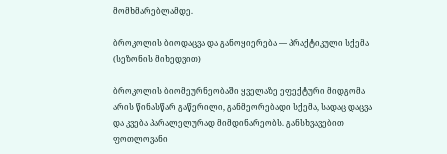მომხმარებლამდე.

ბროკოლის ბიოდაცვა და განოყიერება — პრაქტიკული სქემა (სეზონის მიხედვით)

ბროკოლის ბიომეურნეობაში ყველაზე ეფექტური მიდგომა არის წინასწარ გაწერილი, განმეორებადი სქემა, სადაც დაცვა და კვება პარალელურად მიმდინარეობს. განსხვავებით ფოთლოვანი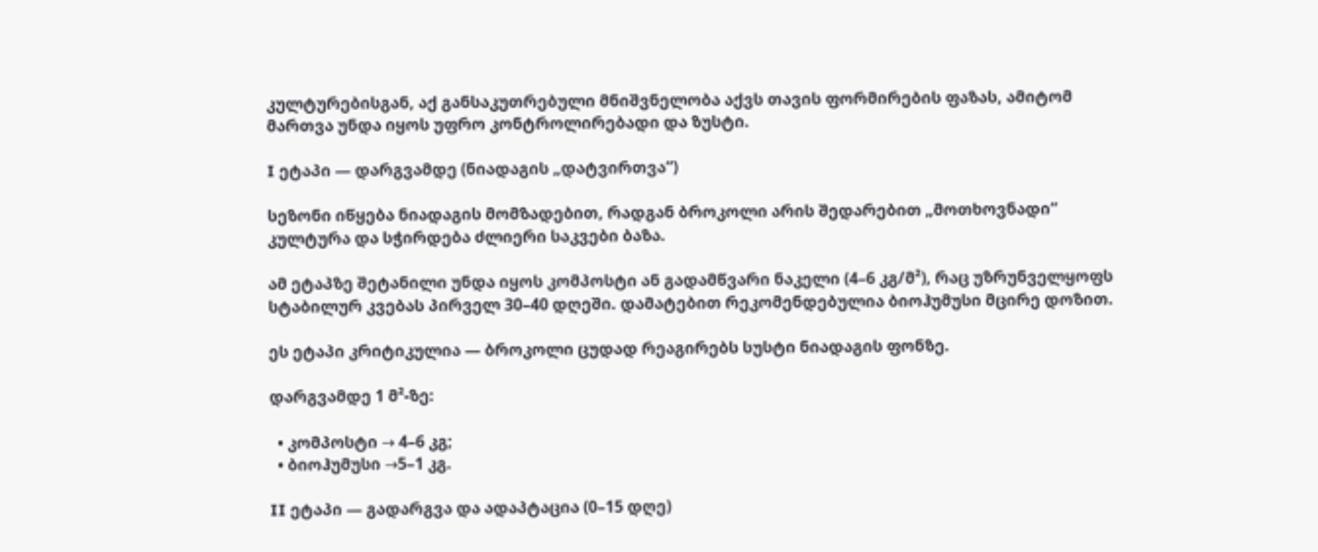კულტურებისგან, აქ განსაკუთრებული მნიშვნელობა აქვს თავის ფორმირების ფაზას, ამიტომ მართვა უნდა იყოს უფრო კონტროლირებადი და ზუსტი.

I ეტაპი — დარგვამდე (ნიადაგის „დატვირთვა“)

სეზონი იწყება ნიადაგის მომზადებით, რადგან ბროკოლი არის შედარებით „მოთხოვნადი“ კულტურა და სჭირდება ძლიერი საკვები ბაზა.

ამ ეტაპზე შეტანილი უნდა იყოს კომპოსტი ან გადამწვარი ნაკელი (4–6 კგ/მ²), რაც უზრუნველყოფს სტაბილურ კვებას პირველ 30–40 დღეში. დამატებით რეკომენდებულია ბიოჰუმუსი მცირე დოზით.

ეს ეტაპი კრიტიკულია — ბროკოლი ცუდად რეაგირებს სუსტი ნიადაგის ფონზე.

დარგვამდე 1 მ²-ზე:

  • კომპოსტი → 4–6 კგ;
  • ბიოჰუმუსი →5–1 კგ.

II ეტაპი — გადარგვა და ადაპტაცია (0–15 დღე)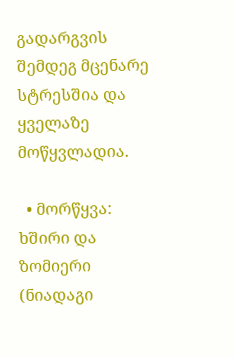გადარგვის შემდეგ მცენარე სტრესშია და ყველაზე მოწყვლადია.

  • მორწყვა: ხშირი და ზომიერი (ნიადაგი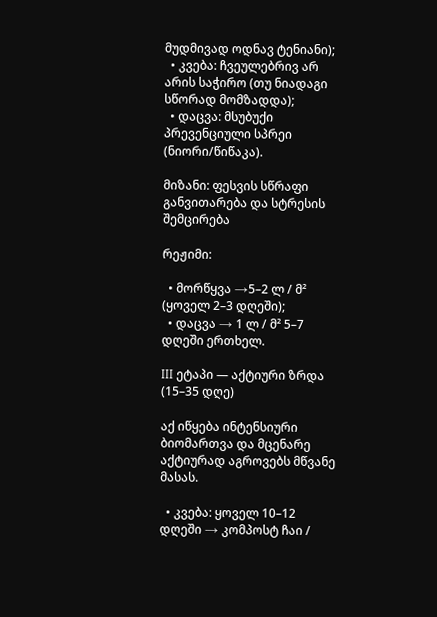მუდმივად ოდნავ ტენიანი);
  • კვება: ჩვეულებრივ არ არის საჭირო (თუ ნიადაგი სწორად მომზადდა);
  • დაცვა: მსუბუქი პრევენციული სპრეი (ნიორი/წიწაკა).

მიზანი: ფესვის სწრაფი განვითარება და სტრესის შემცირება

რეჟიმი:

  • მორწყვა →5–2 ლ / მ² (ყოველ 2–3 დღეში);
  • დაცვა → 1 ლ / მ² 5–7 დღეში ერთხელ.

III ეტაპი — აქტიური ზრდა (15–35 დღე)

აქ იწყება ინტენსიური ბიომართვა და მცენარე აქტიურად აგროვებს მწვანე მასას.

  • კვება: ყოველ 10–12 დღეში → კომპოსტ ჩაი /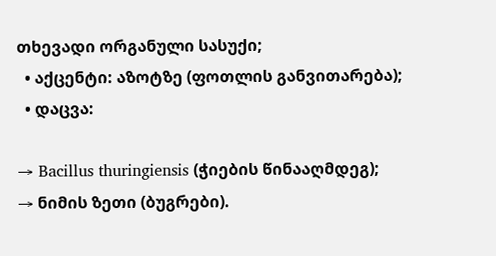თხევადი ორგანული სასუქი;
  • აქცენტი: აზოტზე (ფოთლის განვითარება);
  • დაცვა:

→ Bacillus thuringiensis (ჭიების წინააღმდეგ);
→ ნიმის ზეთი (ბუგრები).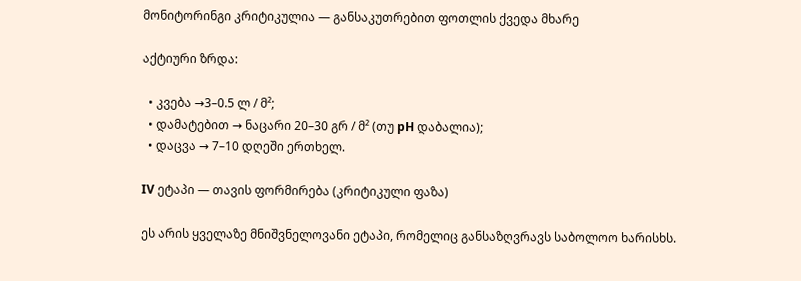მონიტორინგი კრიტიკულია — განსაკუთრებით ფოთლის ქვედა მხარე

აქტიური ზრდა:

  • კვება →3–0.5 ლ / მ²;
  • დამატებით → ნაცარი 20–30 გრ / მ² (თუ pH დაბალია);
  • დაცვა → 7–10 დღეში ერთხელ.

IV ეტაპი — თავის ფორმირება (კრიტიკული ფაზა)

ეს არის ყველაზე მნიშვნელოვანი ეტაპი, რომელიც განსაზღვრავს საბოლოო ხარისხს.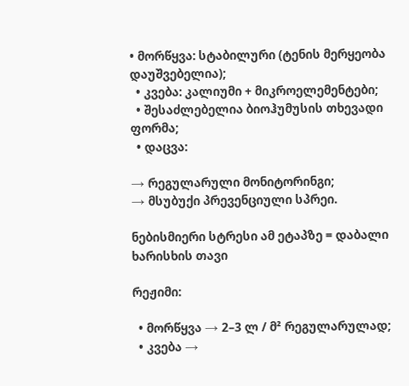• მორწყვა: სტაბილური (ტენის მერყეობა დაუშვებელია);
  • კვება: კალიუმი + მიკროელემენტები;
  • შესაძლებელია ბიოჰუმუსის თხევადი ფორმა;
  • დაცვა:

→ რეგულარული მონიტორინგი;
→ მსუბუქი პრევენციული სპრეი.

ნებისმიერი სტრესი ამ ეტაპზე = დაბალი ხარისხის თავი

რეჟიმი:

  • მორწყვა → 2–3 ლ / მ² რეგულარულად;
  • კვება →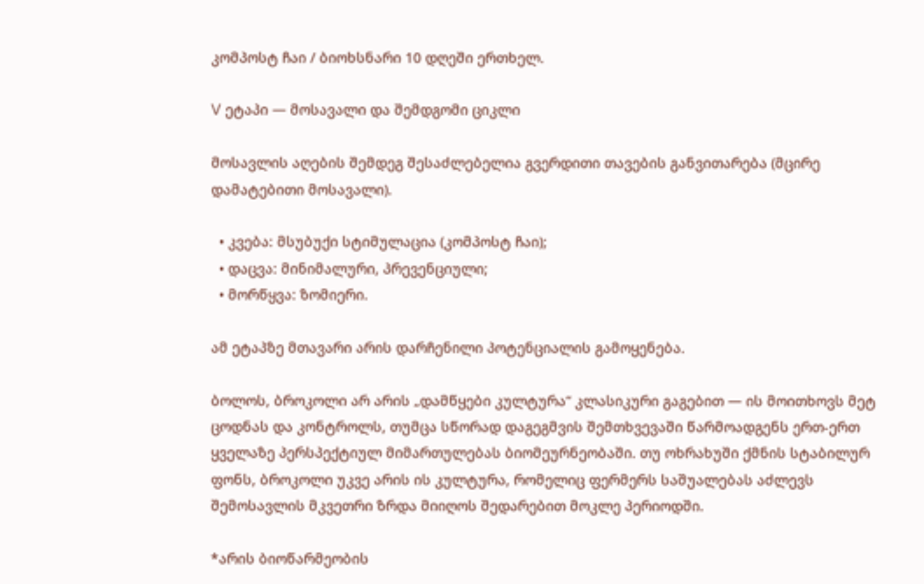კომპოსტ ჩაი / ბიოხსნარი 10 დღეში ერთხელ.

V ეტაპი — მოსავალი და შემდგომი ციკლი

მოსავლის აღების შემდეგ შესაძლებელია გვერდითი თავების განვითარება (მცირე დამატებითი მოსავალი).

  • კვება: მსუბუქი სტიმულაცია (კომპოსტ ჩაი);
  • დაცვა: მინიმალური, პრევენციული;
  • მორწყვა: ზომიერი.

ამ ეტაპზე მთავარი არის დარჩენილი პოტენციალის გამოყენება.

ბოლოს, ბროკოლი არ არის „დამწყები კულტურა“ კლასიკური გაგებით — ის მოითხოვს მეტ ცოდნას და კონტროლს, თუმცა სწორად დაგეგმვის შემთხვევაში წარმოადგენს ერთ-ერთ ყველაზე პერსპექტიულ მიმართულებას ბიომეურნეობაში. თუ ოხრახუში ქმნის სტაბილურ ფონს, ბროკოლი უკვე არის ის კულტურა, რომელიც ფერმერს საშუალებას აძლევს შემოსავლის მკვეთრი ზრდა მიიღოს შედარებით მოკლე პერიოდში.

*არის ბიოწარმეობის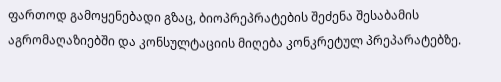ფართოდ გამოყენებადი გზაც, ბიოპრეპრატების შეძენა შესაბამის აგრომაღაზიებში და კონსულტაციის მიღება კონკრეტულ პრეპარატებზე.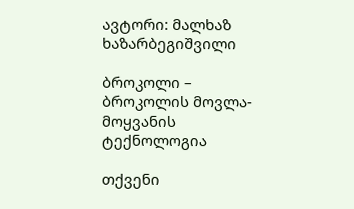ავტორი: მალხაზ ხაზარბეგიშვილი

ბროკოლი – ბროკოლის მოვლა-მოყვანის ტექნოლოგია

თქვენი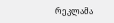რეკლამა